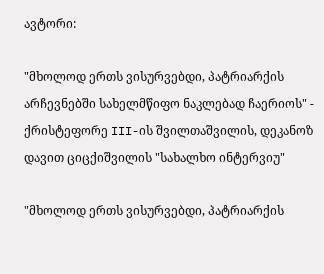ავტორი:

"მხოლოდ ერთს ვისურვებდი, პატრიარქის არჩევნებში სახელმწიფო ნაკლებად ჩაერიოს" - ქრისტეფორე III-ის შვილთაშვილის, დეკანოზ დავით ციცქიშვილის "სახალხო ინტერვიუ"

"მხოლოდ ერთს ვისურვებდი, პატრიარქის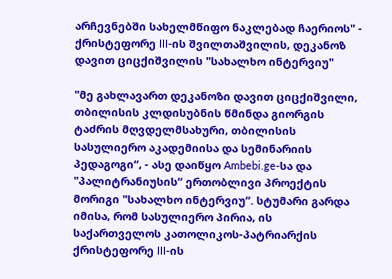არჩევნებში სახელმწიფო ნაკლებად ჩაერიოს" - ქრისტეფორე III-ის შვილთაშვილის, დეკანოზ დავით ციცქიშვილის "სახალხო ინტერვიუ"

"მე გახლავართ დეკანოზი დავით ციცქიშვილი, თბილისის კლდისუბნის წმინდა გიორგის ტაძრის მღვდელმსახური, თბილისის სასულიერო აკადემიისა და სემინარიის პედაგოგი“, - ასე დაიწყო Ambebi.ge-სა და "პალიტრანიუსის“ ერთობლივი პროექტის მორიგი "სახალხო ინტერვიუ“. სტუმარი გარდა იმისა, რომ სასულიერო პირია, ის საქართველოს კათოლიკოს-პატრიარქის ქრისტეფორე III-ის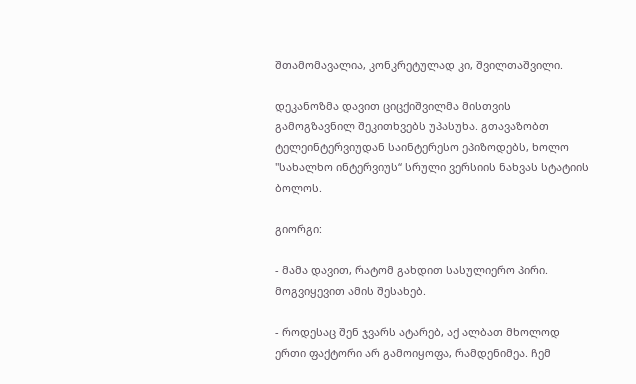შთამომავალია, კონკრეტულად კი, შვილთაშვილი.

დეკანოზმა დავით ციცქიშვილმა მისთვის გამოგზავნილ შეკითხვებს უპასუხა. გთავაზობთ ტელეინტერვიუდან საინტერესო ეპიზოდებს, ხოლო "სახალხო ინტერვიუს“ სრული ვერსიის ნახვას სტატიის ბოლოს.

გიორგი:

- მამა დავით, რატომ გახდით სასულიერო პირი. მოგვიყევით ამის შესახებ.

- როდესაც შენ ჯვარს ატარებ, აქ ალბათ მხოლოდ ერთი ფაქტორი არ გამოიყოფა, რამდენიმეა. ჩემ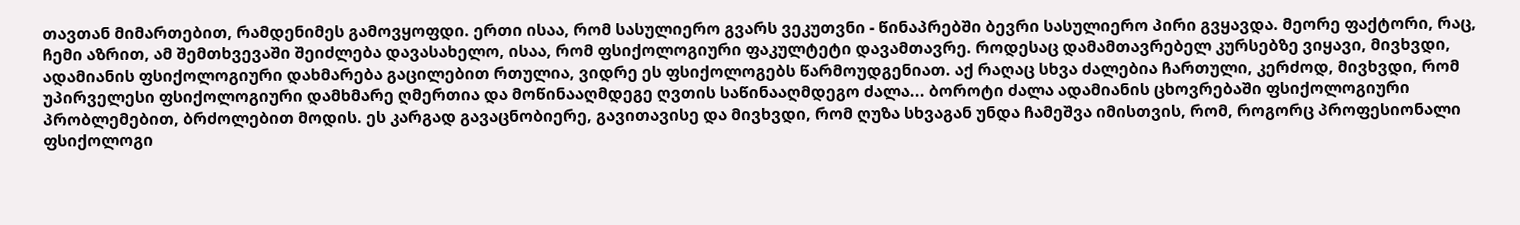თავთან მიმართებით, რამდენიმეს გამოვყოფდი. ერთი ისაა, რომ სასულიერო გვარს ვეკუთვნი - წინაპრებში ბევრი სასულიერო პირი გვყავდა. მეორე ფაქტორი, რაც, ჩემი აზრით, ამ შემთხვევაში შეიძლება დავასახელო, ისაა, რომ ფსიქოლოგიური ფაკულტეტი დავამთავრე. როდესაც დამამთავრებელ კურსებზე ვიყავი, მივხვდი, ადამიანის ფსიქოლოგიური დახმარება გაცილებით რთულია, ვიდრე ეს ფსიქოლოგებს წარმოუდგენიათ. აქ რაღაც სხვა ძალებია ჩართული, კერძოდ, მივხვდი, რომ უპირველესი ფსიქოლოგიური დამხმარე ღმერთია და მოწინააღმდეგე ღვთის საწინააღმდეგო ძალა... ბოროტი ძალა ადამიანის ცხოვრებაში ფსიქოლოგიური პრობლემებით, ბრძოლებით მოდის. ეს კარგად გავაცნობიერე, გავითავისე და მივხვდი, რომ ღუზა სხვაგან უნდა ჩამეშვა იმისთვის, რომ, როგორც პროფესიონალი ფსიქოლოგი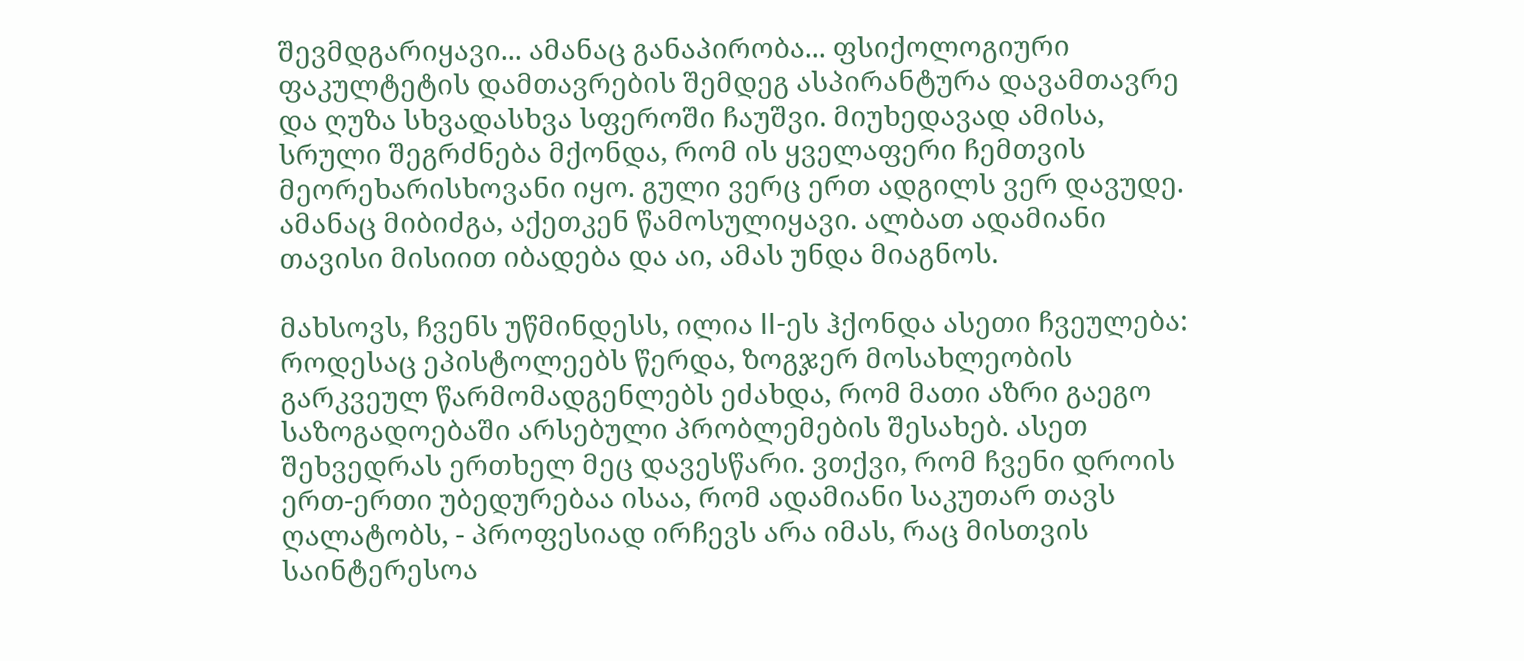შევმდგარიყავი... ამანაც განაპირობა... ფსიქოლოგიური ფაკულტეტის დამთავრების შემდეგ ასპირანტურა დავამთავრე და ღუზა სხვადასხვა სფეროში ჩაუშვი. მიუხედავად ამისა, სრული შეგრძნება მქონდა, რომ ის ყველაფერი ჩემთვის მეორეხარისხოვანი იყო. გული ვერც ერთ ადგილს ვერ დავუდე. ამანაც მიბიძგა, აქეთკენ წამოსულიყავი. ალბათ ადამიანი თავისი მისიით იბადება და აი, ამას უნდა მიაგნოს.

მახსოვს, ჩვენს უწმინდესს, ილია II-ეს ჰქონდა ასეთი ჩვეულება: როდესაც ეპისტოლეებს წერდა, ზოგჯერ მოსახლეობის გარკვეულ წარმომადგენლებს ეძახდა, რომ მათი აზრი გაეგო საზოგადოებაში არსებული პრობლემების შესახებ. ასეთ შეხვედრას ერთხელ მეც დავესწარი. ვთქვი, რომ ჩვენი დროის ერთ-ერთი უბედურებაა ისაა, რომ ადამიანი საკუთარ თავს ღალატობს, - პროფესიად ირჩევს არა იმას, რაც მისთვის საინტერესოა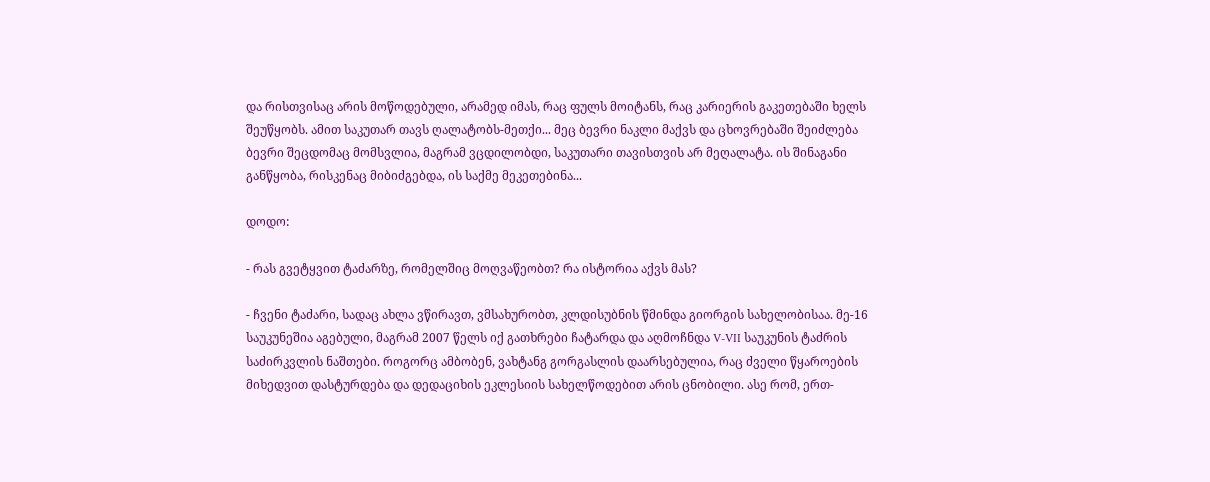და რისთვისაც არის მოწოდებული, არამედ იმას, რაც ფულს მოიტანს, რაც კარიერის გაკეთებაში ხელს შეუწყობს. ამით საკუთარ თავს ღალატობს-მეთქი... მეც ბევრი ნაკლი მაქვს და ცხოვრებაში შეიძლება ბევრი შეცდომაც მომსვლია, მაგრამ ვცდილობდი, საკუთარი თავისთვის არ მეღალატა. ის შინაგანი განწყობა, რისკენაც მიბიძგებდა, ის საქმე მეკეთებინა...

დოდო:

- რას გვეტყვით ტაძარზე, რომელშიც მოღვაწეობთ? რა ისტორია აქვს მას?

- ჩვენი ტაძარი, სადაც ახლა ვწირავთ, ვმსახურობთ, კლდისუბნის წმინდა გიორგის სახელობისაა. მე-16 საუკუნეშია აგებული, მაგრამ 2007 წელს იქ გათხრები ჩატარდა და აღმოჩნდა V-VII საუკუნის ტაძრის საძირკვლის ნაშთები. როგორც ამბობენ, ვახტანგ გორგასლის დაარსებულია, რაც ძველი წყაროების მიხედვით დასტურდება და დედაციხის ეკლესიის სახელწოდებით არის ცნობილი. ასე რომ, ერთ-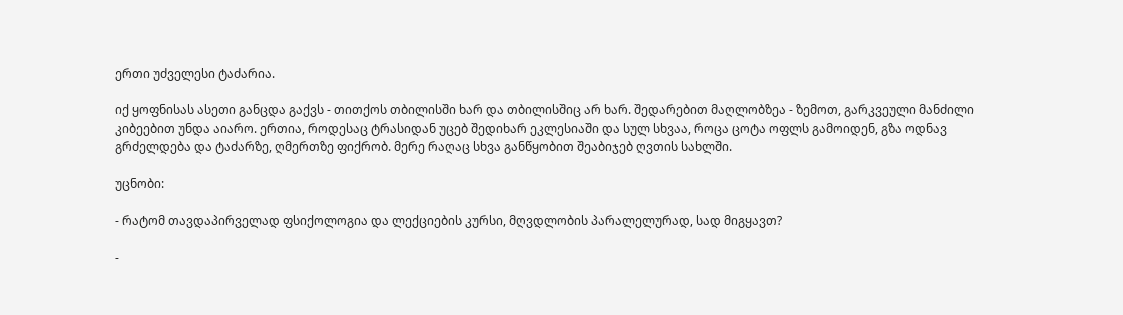ერთი უძველესი ტაძარია.

იქ ყოფნისას ასეთი განცდა გაქვს - თითქოს თბილისში ხარ და თბილისშიც არ ხარ. შედარებით მაღლობზეა - ზემოთ, გარკვეული მანძილი კიბეებით უნდა აიარო. ერთია, როდესაც ტრასიდან უცებ შედიხარ ეკლესიაში და სულ სხვაა, როცა ცოტა ოფლს გამოიდენ, გზა ოდნავ გრძელდება და ტაძარზე, ღმერთზე ფიქრობ. მერე რაღაც სხვა განწყობით შეაბიჯებ ღვთის სახლში.

უცნობი:

- რატომ თავდაპირველად ფსიქოლოგია და ლექციების კურსი, მღვდლობის პარალელურად, სად მიგყავთ?

-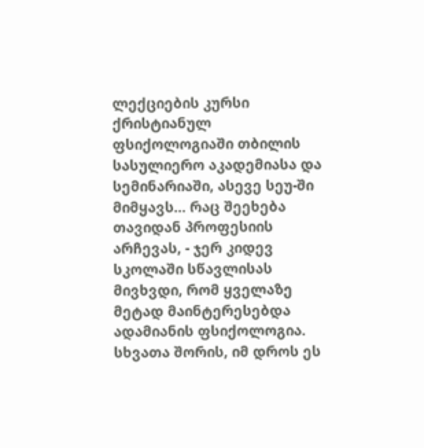ლექციების კურსი ქრისტიანულ ფსიქოლოგიაში თბილის სასულიერო აკადემიასა და სემინარიაში, ასევე სეუ-ში მიმყავს... რაც შეეხება თავიდან პროფესიის არჩევას, - ჯერ კიდევ სკოლაში სწავლისას მივხვდი, რომ ყველაზე მეტად მაინტერესებდა ადამიანის ფსიქოლოგია. სხვათა შორის, იმ დროს ეს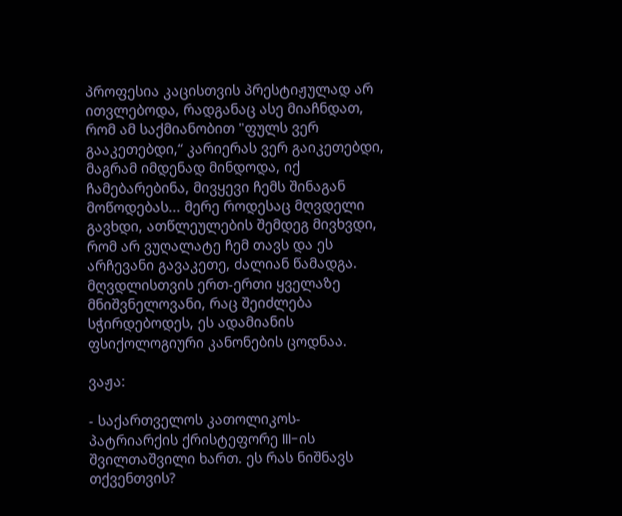პროფესია კაცისთვის პრესტიჟულად არ ითვლებოდა, რადგანაც ასე მიაჩნდათ, რომ ამ საქმიანობით "ფულს ვერ გააკეთებდი,“ კარიერას ვერ გაიკეთებდი, მაგრამ იმდენად მინდოდა, იქ ჩამებარებინა, მივყევი ჩემს შინაგან მოწოდებას... მერე როდესაც მღვდელი გავხდი, ათწლეულების შემდეგ მივხვდი, რომ არ ვუღალატე ჩემ თავს და ეს არჩევანი გავაკეთე, ძალიან წამადგა. მღვდლისთვის ერთ-ერთი ყველაზე მნიშვნელოვანი, რაც შეიძლება სჭირდებოდეს, ეს ადამიანის ფსიქოლოგიური კანონების ცოდნაა.

ვაჟა:

- საქართველოს კათოლიკოს-პატრიარქის ქრისტეფორე III-ის შვილთაშვილი ხართ. ეს რას ნიშნავს თქვენთვის?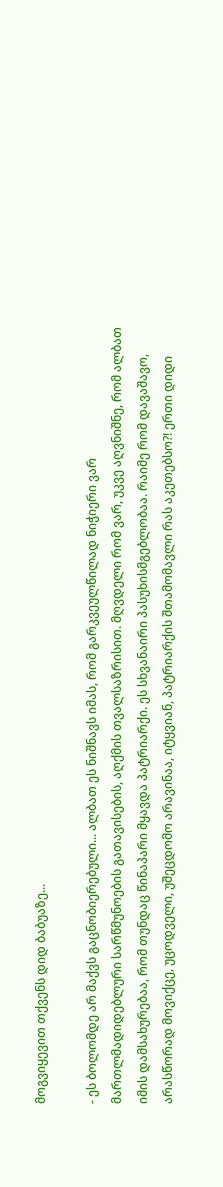მოგვიყევით თქვენს დიდ ბაბუაზე...

- ეს ბოლომდე არ მაქვს გაცნობიერებული... ალბათ ეს ნიშნავს იმას, რომ გარკვეულწილად ნიჭიერი ვარ მართლმადიდებლური სარწმუნოების გათავისების, აღქმის თვალსაზრისით. მღვდელი რომ ვარ, უკვე აღვნიშნე, რომ ალბათ იმის დამსახურებაა, რომ თუნდაც წინაპარი მყავდა პატრიარქი. ეს სხვანაირი პასუხისმგებლობაა. რაიმე რომ დავაშავო, არასწორად მოვიქცე, უცოდველი, უშეცდომო არავინაა, იტყვიან, პატრიარქის შთამომავლი რას აკეთებსო?! ერთი დიდი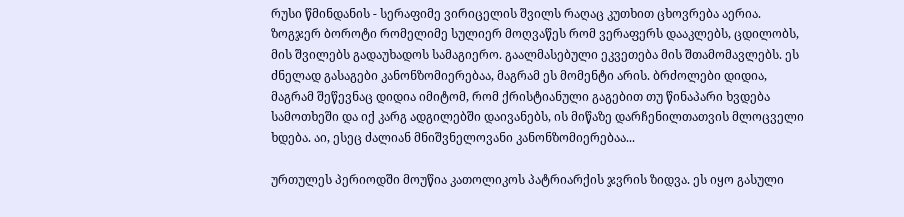რუსი წმინდანის - სერაფიმე ვირიცელის შვილს რაღაც კუთხით ცხოვრება აერია. ზოგჯერ ბოროტი რომელიმე სულიერ მოღვაწეს რომ ვერაფერს დააკლებს, ცდილობს, მის შვილებს გადაუხადოს სამაგიერო. გაალმასებული ეკვეთება მის შთამომავლებს. ეს ძნელად გასაგები კანონზომიერებაა, მაგრამ ეს მომენტი არის. ბრძოლები დიდია, მაგრამ შეწევნაც დიდია იმიტომ, რომ ქრისტიანული გაგებით თუ წინაპარი ხვდება სამოთხეში და იქ კარგ ადგილებში დაივანებს, ის მიწაზე დარჩენილთათვის მლოცველი ხდება. აი, ესეც ძალიან მნიშვნელოვანი კანონზომიერებაა...

ურთულეს პერიოდში მოუწია კათოლიკოს პატრიარქის ჯვრის ზიდვა. ეს იყო გასული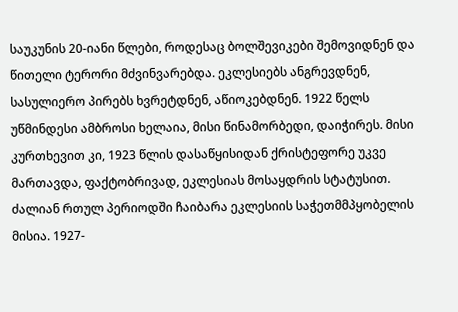საუკუნის 20-იანი წლები, როდესაც ბოლშევიკები შემოვიდნენ და წითელი ტერორი მძვინვარებდა. ეკლესიებს ანგრევდნენ, სასულიერო პირებს ხვრეტდნენ, აწიოკებდნენ. 1922 წელს უწმინდესი ამბროსი ხელაია, მისი წინამორბედი, დაიჭირეს. მისი კურთხევით კი, 1923 წლის დასაწყისიდან ქრისტეფორე უკვე მართავდა, ფაქტობრივად, ეკლესიას მოსაყდრის სტატუსით. ძალიან რთულ პერიოდში ჩაიბარა ეკლესიის საჭეთმმპყობელის მისია. 1927-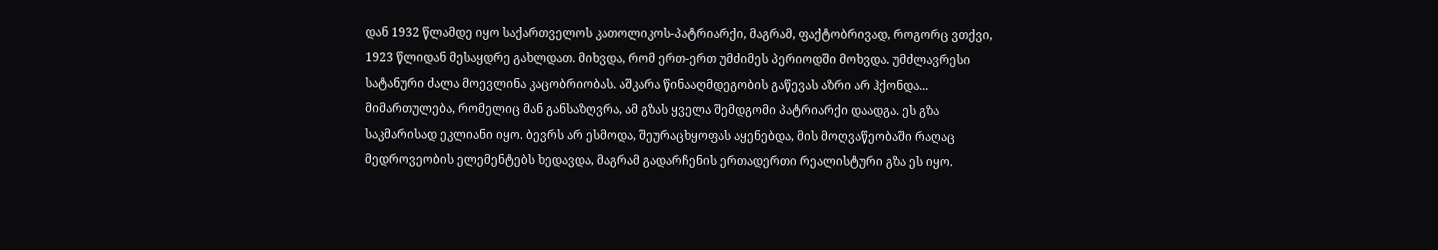დან 1932 წლამდე იყო საქართველოს კათოლიკოს-პატრიარქი, მაგრამ, ფაქტობრივად, როგორც ვთქვი, 1923 წლიდან მესაყდრე გახლდათ. მიხვდა, რომ ერთ-ერთ უმძიმეს პერიოდში მოხვდა. უმძლავრესი სატანური ძალა მოევლინა კაცობრიობას. აშკარა წინააღმდეგობის გაწევას აზრი არ ჰქონდა... მიმართულება, რომელიც მან განსაზღვრა, ამ გზას ყველა შემდგომი პატრიარქი დაადგა. ეს გზა საკმარისად ეკლიანი იყო. ბევრს არ ესმოდა, შეურაცხყოფას აყენებდა, მის მოღვაწეობაში რაღაც მედროვეობის ელემენტებს ხედავდა, მაგრამ გადარჩენის ერთადერთი რეალისტური გზა ეს იყო.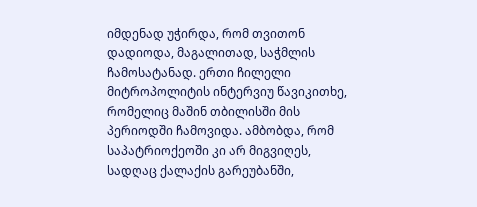იმდენად უჭირდა, რომ თვითონ დადიოდა, მაგალითად, საჭმლის ჩამოსატანად. ერთი ჩილელი მიტროპოლიტის ინტერვიუ წავიკითხე, რომელიც მაშინ თბილისში მის პერიოდში ჩამოვიდა. ამბობდა, რომ საპატრიოქეოში კი არ მიგვიღეს, სადღაც ქალაქის გარეუბანში,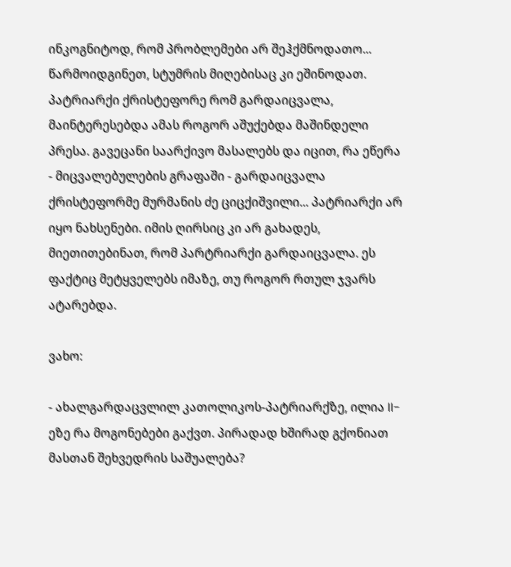ინკოგნიტოდ, რომ პრობლემები არ შეჰქმნოდათო... წარმოიდგინეთ, სტუმრის მიღებისაც კი ეშინოდათ. პატრიარქი ქრისტეფორე რომ გარდაიცვალა, მაინტერესებდა ამას როგორ აშუქებდა მაშინდელი პრესა. გავეცანი საარქივო მასალებს და იცით, რა ეწერა - მიცვალებულების გრაფაში - გარდაიცვალა ქრისტეფორმე მურმანის ძე ციცქიშვილი... პატრიარქი არ იყო ნახსენები. იმის ღირსიც კი არ გახადეს, მიეთითებინათ, რომ პარტრიარქი გარდაიცვალა. ეს ფაქტიც მეტყველებს იმაზე, თუ როგორ რთულ ჯვარს ატარებდა.

ვახო:

- ახალგარდაცვლილ კათოლიკოს-პატრიარქზე, ილია II-ეზე რა მოგონებები გაქვთ. პირადად ხშირად გქონიათ მასთან შეხვედრის საშუალება?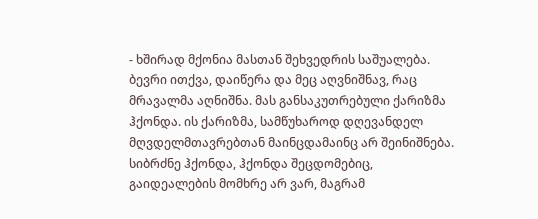- ხშირად მქონია მასთან შეხვედრის საშუალება. ბევრი ითქვა, დაიწერა და მეც აღვნიშნავ, რაც მრავალმა აღნიშნა. მას განსაკუთრებული ქარიზმა ჰქონდა. ის ქარიზმა, სამწუხაროდ დღევანდელ მღვდელმთავრებთან მაინცდამაინც არ შეინიშნება. სიბრძნე ჰქონდა, ჰქონდა შეცდომებიც, გაიდეალების მომხრე არ ვარ, მაგრამ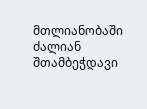მთლიანობაში ძალიან შთამბეჭდავი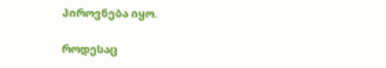პიროვნება იყო.

როდესაც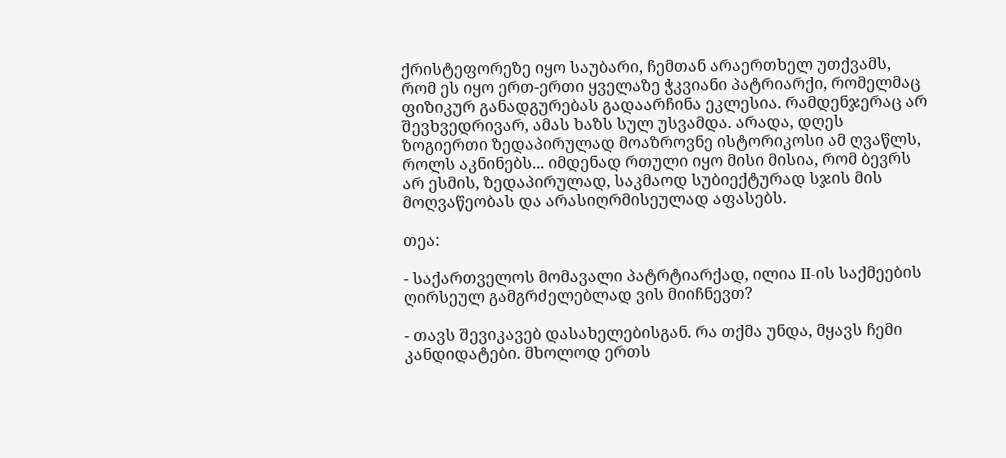ქრისტეფორეზე იყო საუბარი, ჩემთან არაერთხელ უთქვამს, რომ ეს იყო ერთ-ერთი ყველაზე ჭკვიანი პატრიარქი, რომელმაც ფიზიკურ განადგურებას გადაარჩინა ეკლესია. რამდენჯერაც არ შევხვედრივარ, ამას ხაზს სულ უსვამდა. არადა, დღეს ზოგიერთი ზედაპირულად მოაზროვნე ისტორიკოსი ამ ღვაწლს, როლს აკნინებს... იმდენად რთული იყო მისი მისია, რომ ბევრს არ ესმის, ზედაპირულად, საკმაოდ სუბიექტურად სჯის მის მოღვაწეობას და არასიღრმისეულად აფასებს.

თეა:

- საქართველოს მომავალი პატრტიარქად, ილია II-ის საქმეების ღირსეულ გამგრძელებლად ვის მიიჩნევთ?

- თავს შევიკავებ დასახელებისგან. რა თქმა უნდა, მყავს ჩემი კანდიდატები. მხოლოდ ერთს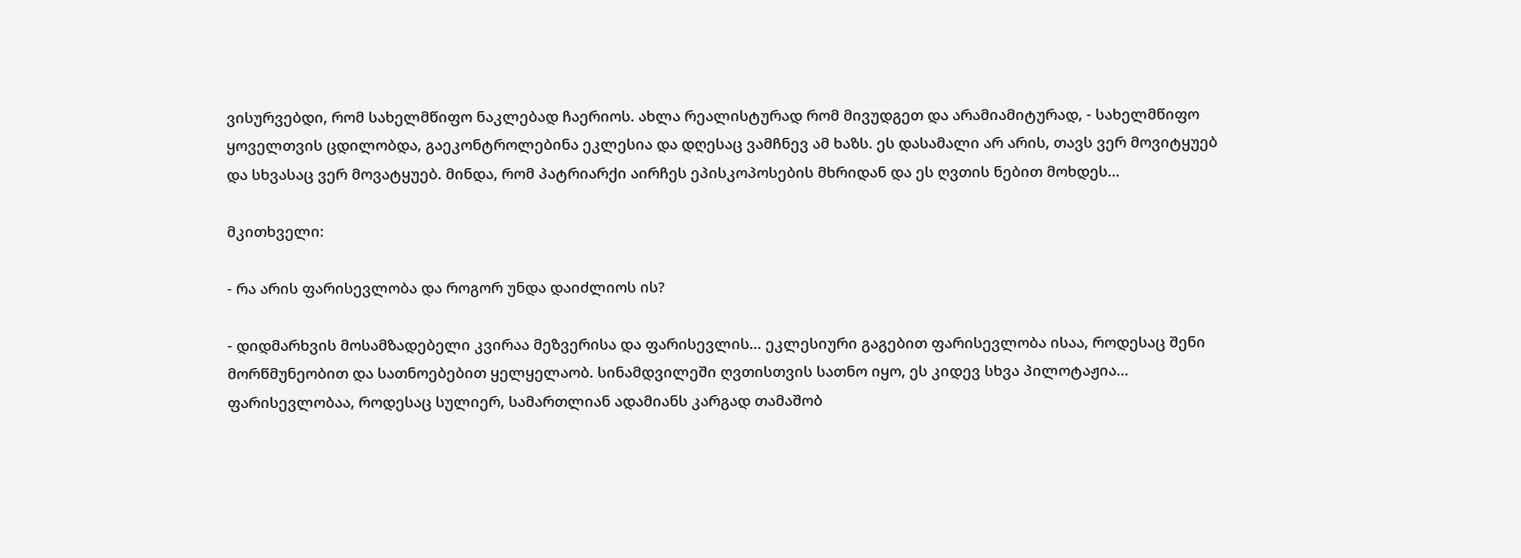ვისურვებდი, რომ სახელმწიფო ნაკლებად ჩაერიოს. ახლა რეალისტურად რომ მივუდგეთ და არამიამიტურად, - სახელმწიფო ყოველთვის ცდილობდა, გაეკონტროლებინა ეკლესია და დღესაც ვამჩნევ ამ ხაზს. ეს დასამალი არ არის, თავს ვერ მოვიტყუებ და სხვასაც ვერ მოვატყუებ. მინდა, რომ პატრიარქი აირჩეს ეპისკოპოსების მხრიდან და ეს ღვთის ნებით მოხდეს...

მკითხველი:

- რა არის ფარისევლობა და როგორ უნდა დაიძლიოს ის?

- დიდმარხვის მოსამზადებელი კვირაა მეზვერისა და ფარისევლის... ეკლესიური გაგებით ფარისევლობა ისაა, როდესაც შენი მორწმუნეობით და სათნოებებით ყელყელაობ. სინამდვილეში ღვთისთვის სათნო იყო, ეს კიდევ სხვა პილოტაჟია... ფარისევლობაა, როდესაც სულიერ, სამართლიან ადამიანს კარგად თამაშობ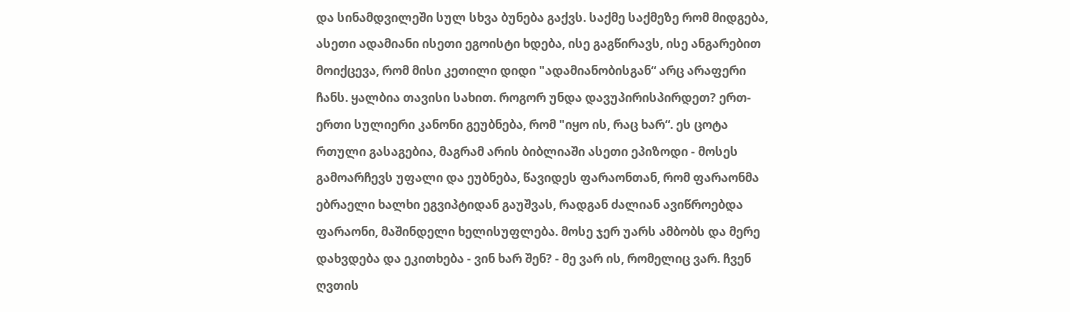და სინამდვილეში სულ სხვა ბუნება გაქვს. საქმე საქმეზე რომ მიდგება, ასეთი ადამიანი ისეთი ეგოისტი ხდება, ისე გაგწირავს, ისე ანგარებით მოიქცევა, რომ მისი კეთილი დიდი "ადამიანობისგან“ არც არაფერი ჩანს. ყალბია თავისი სახით. როგორ უნდა დავუპირისპირდეთ? ერთ-ერთი სულიერი კანონი გეუბნება, რომ "იყო ის, რაც ხარ“. ეს ცოტა რთული გასაგებია, მაგრამ არის ბიბლიაში ასეთი ეპიზოდი - მოსეს გამოარჩევს უფალი და ეუბნება, წავიდეს ფარაონთან, რომ ფარაონმა ებრაელი ხალხი ეგვიპტიდან გაუშვას, რადგან ძალიან ავიწროებდა ფარაონი, მაშინდელი ხელისუფლება. მოსე ჯერ უარს ამბობს და მერე დახვდება და ეკითხება - ვინ ხარ შენ? - მე ვარ ის, რომელიც ვარ. ჩვენ ღვთის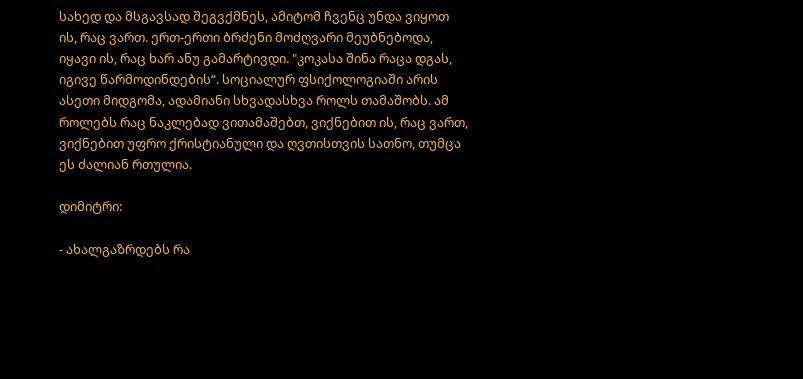სახედ და მსგავსად შეგვქმნეს, ამიტომ ჩვენც უნდა ვიყოთ ის, რაც ვართ. ერთ-ერთი ბრძენი მოძღვარი მეუბნებოდა, იყავი ის, რაც ხარ ანუ გამარტივდი. "კოკასა შინა რაცა დგას, იგივე წარმოდინდების“. სოციალურ ფსიქოლოგიაში არის ასეთი მიდგომა, ადამიანი სხვადასხვა როლს თამაშობს. ამ როლებს რაც ნაკლებად ვითამაშებთ, ვიქნებით ის, რაც ვართ, ვიქნებით უფრო ქრისტიანული და ღვთისთვის სათნო, თუმცა ეს ძალიან რთულია.

დიმიტრი:

- ახალგაზრდებს რა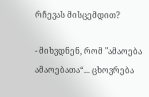რჩევას მისცემდით?

- მიხვდნენ, რომ "ამაოება ამაოებათა“... ცხოვრება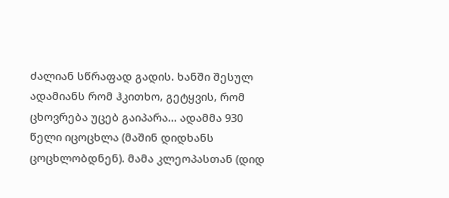ძალიან სწრაფად გადის. ხანში შესულ ადამიანს რომ ჰკითხო, გეტყვის, რომ ცხოვრება უცებ გაიპარა... ადამმა 930 წელი იცოცხლა (მაშინ დიდხანს ცოცხლობდნენ). მამა კლეოპასთან (დიდ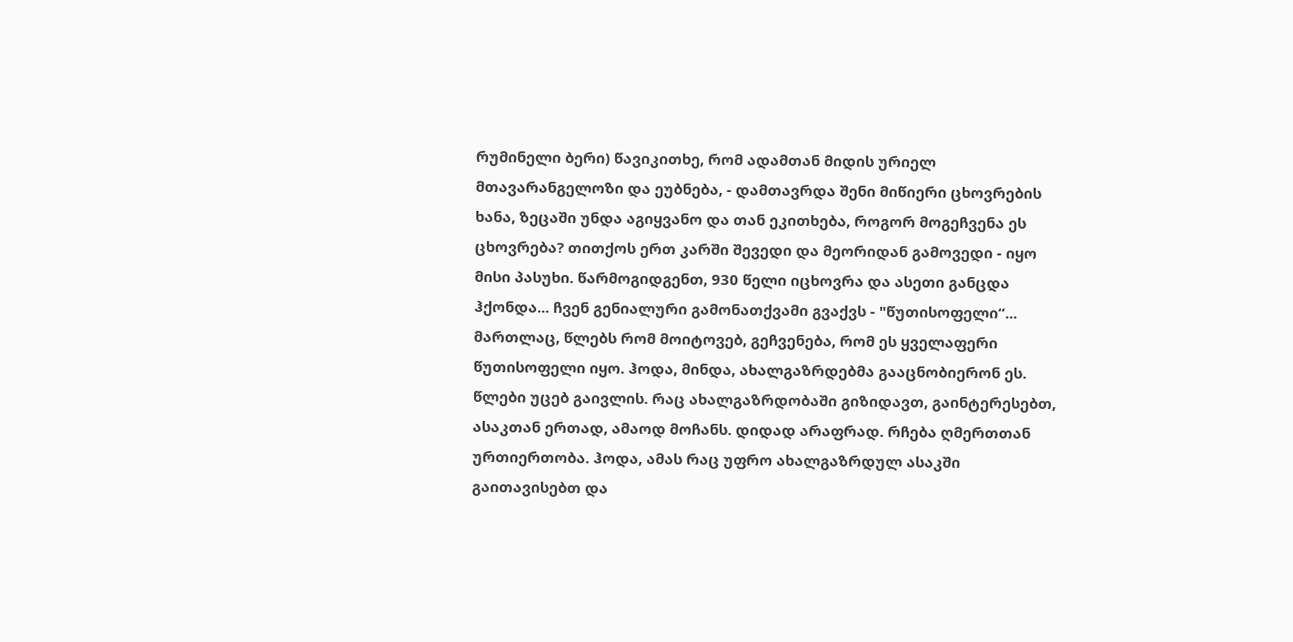რუმინელი ბერი) წავიკითხე, რომ ადამთან მიდის ურიელ მთავარანგელოზი და ეუბნება, - დამთავრდა შენი მიწიერი ცხოვრების ხანა, ზეცაში უნდა აგიყვანო და თან ეკითხება, როგორ მოგეჩვენა ეს ცხოვრება? თითქოს ერთ კარში შევედი და მეორიდან გამოვედი - იყო მისი პასუხი. წარმოგიდგენთ, 930 წელი იცხოვრა და ასეთი განცდა ჰქონდა... ჩვენ გენიალური გამონათქვამი გვაქვს - "წუთისოფელი“... მართლაც, წლებს რომ მოიტოვებ, გეჩვენება, რომ ეს ყველაფერი წუთისოფელი იყო. ჰოდა, მინდა, ახალგაზრდებმა გააცნობიერონ ეს. წლები უცებ გაივლის. რაც ახალგაზრდობაში გიზიდავთ, გაინტერესებთ, ასაკთან ერთად, ამაოდ მოჩანს. დიდად არაფრად. რჩება ღმერთთან ურთიერთობა. ჰოდა, ამას რაც უფრო ახალგაზრდულ ასაკში გაითავისებთ და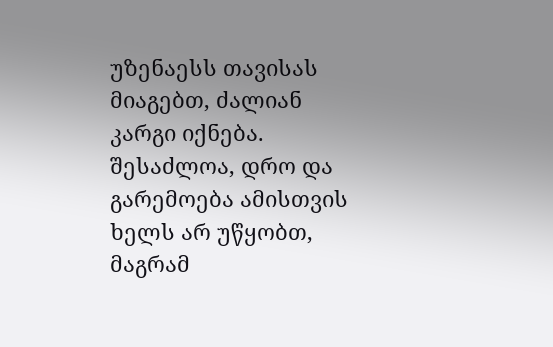უზენაესს თავისას მიაგებთ, ძალიან კარგი იქნება. შესაძლოა, დრო და გარემოება ამისთვის ხელს არ უწყობთ, მაგრამ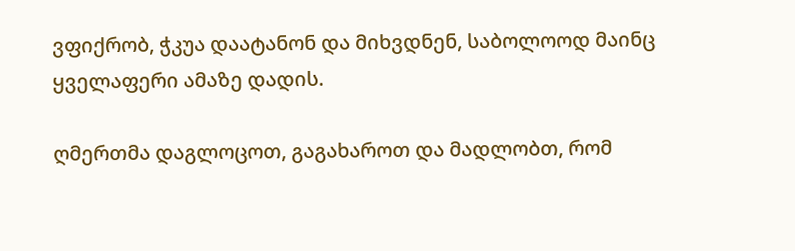ვფიქრობ, ჭკუა დაატანონ და მიხვდნენ, საბოლოოდ მაინც ყველაფერი ამაზე დადის.

ღმერთმა დაგლოცოთ, გაგახაროთ და მადლობთ, რომ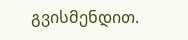გვისმენდით.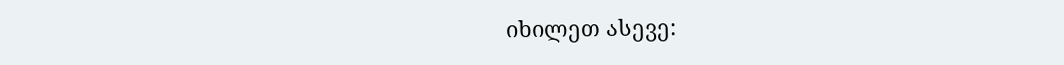იხილეთ ასევე: